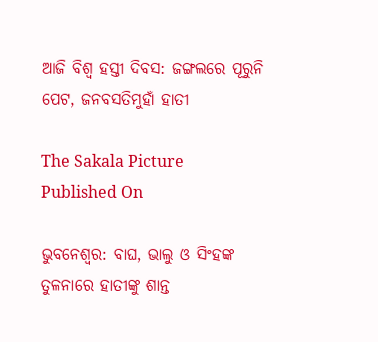ଆଜି ବିଶ୍ୱ ହସ୍ତୀ ଦିବସ: ଜଙ୍ଗଲରେ ପୂରୁନି ପେଟ, ଜନବସତିମୁହାଁ ହାତୀ

The Sakala Picture
Published On

ଭୁବନେଶ୍ୱର: ବାଘ, ଭାଲୁ ଓ ସିଂହଙ୍କ ତୁଳନାରେ ହାତୀଙ୍କୁ ଶାନ୍ତ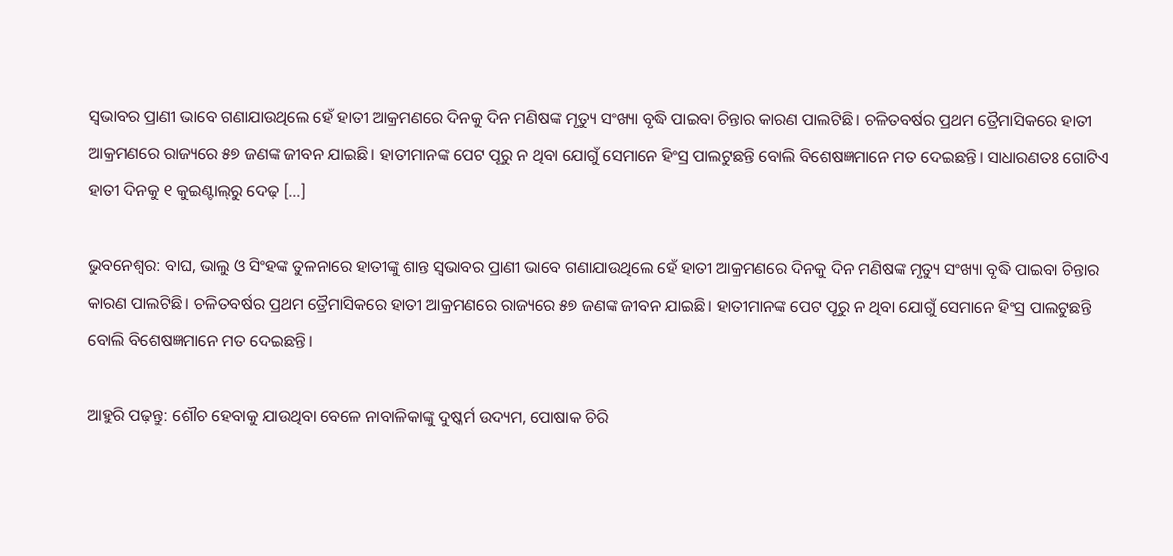ସ୍ୱଭାବର ପ୍ରାଣୀ ଭାବେ ଗଣାଯାଉଥିଲେ ହେଁ ହାତୀ ଆକ୍ରମଣରେ ଦିନକୁ ଦିନ ମଣିଷଙ୍କ ମୃତ୍ୟୁ ସଂଖ୍ୟା ବୃଦ୍ଧି ପାଇବା ଚିନ୍ତାର କାରଣ ପାଲଟିଛି। ଚଳିତବର୍ଷର ପ୍ରଥମ ତ୍ରୈମାସିକରେ ହାତୀ ଆକ୍ରମଣରେ ରାଜ୍ୟରେ ୫୭ ଜଣଙ୍କ ଜୀବନ ଯାଇଛି। ହାତୀମାନଙ୍କ ପେଟ ପୂରୁ ନ ଥିବା ଯୋଗୁଁ ସେମାନେ ହିଂସ୍ର ପାଲଟୁଛନ୍ତି ବୋଲି ବିଶେଷଜ୍ଞମାନେ ମତ ଦେଇଛନ୍ତି। ସାଧାରଣତଃ ଗୋଟିଏ ହାତୀ ଦିନକୁ ୧ କୁଇଣ୍ଟାଲ୍‌‌ରୁ ଦେଢ଼ […]

ଭୁବନେଶ୍ୱର: ବାଘ, ଭାଲୁ ଓ ସିଂହଙ୍କ ତୁଳନାରେ ହାତୀଙ୍କୁ ଶାନ୍ତ ସ୍ୱଭାବର ପ୍ରାଣୀ ଭାବେ ଗଣାଯାଉଥିଲେ ହେଁ ହାତୀ ଆକ୍ରମଣରେ ଦିନକୁ ଦିନ ମଣିଷଙ୍କ ମୃତ୍ୟୁ ସଂଖ୍ୟା ବୃଦ୍ଧି ପାଇବା ଚିନ୍ତାର କାରଣ ପାଲଟିଛି। ଚଳିତବର୍ଷର ପ୍ରଥମ ତ୍ରୈମାସିକରେ ହାତୀ ଆକ୍ରମଣରେ ରାଜ୍ୟରେ ୫୭ ଜଣଙ୍କ ଜୀବନ ଯାଇଛି। ହାତୀମାନଙ୍କ ପେଟ ପୂରୁ ନ ଥିବା ଯୋଗୁଁ ସେମାନେ ହିଂସ୍ର ପାଲଟୁଛନ୍ତି ବୋଲି ବିଶେଷଜ୍ଞମାନେ ମତ ଦେଇଛନ୍ତି।

ଆହୁରି ପଢ଼ନ୍ତୁ: ଶୌଚ ହେବାକୁ ଯାଉଥିବା ବେଳେ ନାବାଳିକାଙ୍କୁ ଦୁଷ୍କର୍ମ ଉଦ୍ୟମ, ପୋଷାକ ଚିରି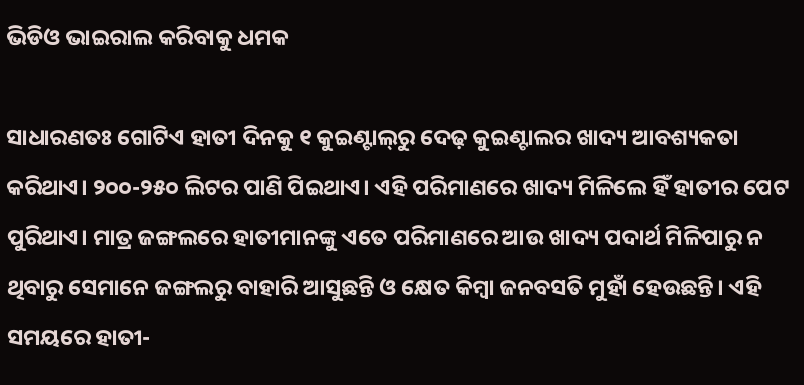ଭିଡିଓ ଭାଇରାଲ କରିବାକୁ ଧମକ

ସାଧାରଣତଃ ଗୋଟିଏ ହାତୀ ଦିନକୁ ୧ କୁଇଣ୍ଟାଲ୍‌‌ରୁ ଦେଢ଼ କୁଇଣ୍ଟାଲର ଖାଦ୍ୟ ଆବଶ୍ୟକତା କରିଥାଏ। ୨୦୦-୨୫୦ ଲିଟର ପାଣି ପିଇଥାଏ। ଏହି ପରିମାଣରେ ଖାଦ୍ୟ ମିଳିଲେ ହିଁ ହାତୀର ପେଟ ପୁରିଥାଏ। ମାତ୍ର ଜଙ୍ଗଲରେ ହାତୀମାନଙ୍କୁ ଏତେ ପରିମାଣରେ ଆଉ ଖାଦ୍ୟ ପଦାର୍ଥ ମିଳିପାରୁ ନ ଥିବାରୁ ସେମାନେ ଜଙ୍ଗଲରୁ ବାହାରି ଆସୁଛନ୍ତି ଓ କ୍ଷେତ କିମ୍ବା ଜନବସତି ମୁହାଁ ହେଉଛନ୍ତି। ଏହି ସମୟରେ ହାତୀ-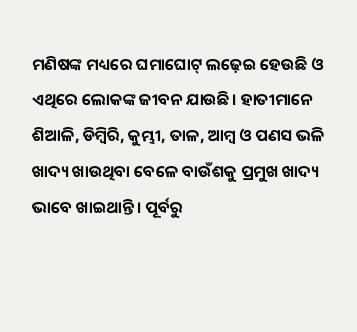ମଣିଷଙ୍କ ମଧ୍ୟରେ ଘମାଘୋଟ୍‌‌ ଲଢ଼େଇ ହେଉଛି ଓ ଏଥିରେ ଲୋକଙ୍କ ଜୀବନ ଯାଉଛି। ହାତୀମାନେ ଶିଆଳି, ଡିମ୍ବିରି, କୁମ୍ଭୀ, ତାଳ, ଆମ୍ବ ଓ ପଣସ ଭଳି ଖାଦ୍ୟ ଖାଉଥିବା ବେଳେ ବାଉଁଶକୁ ପ୍ରମୁଖ ଖାଦ୍ୟ ଭାବେ ଖାଇଥାନ୍ତି। ପୂର୍ବରୁ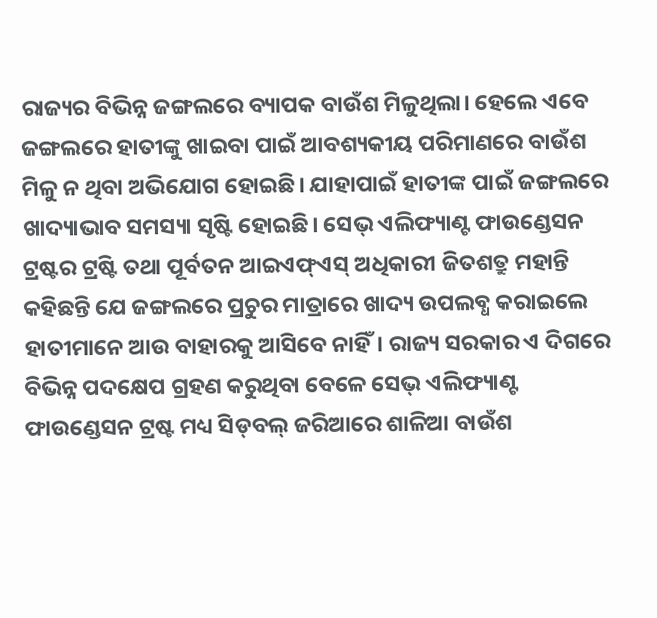ରାଜ୍ୟର ବିଭିନ୍ନ ଜଙ୍ଗଲରେ ବ୍ୟାପକ ବାଉଁଶ ମିଳୁଥିଲା। ହେଲେ ଏବେ ଜଙ୍ଗଲରେ ହାତୀଙ୍କୁ ଖାଇବା ପାଇଁ ଆବଶ୍ୟକୀୟ ପରିମାଣରେ ବାଉଁଶ ମିଳୁ ନ ଥିବା ଅଭିଯୋଗ ହୋଇଛି। ଯାହାପାଇଁ ହାତୀଙ୍କ ପାଇଁ ଜଙ୍ଗଲରେ ଖାଦ୍ୟାଭାବ ସମସ୍ୟା ସୃଷ୍ଟି ହୋଇଛି। ସେଭ୍‌‌ ଏଲିଫ୍ୟାଣ୍ଟ ଫାଉଣ୍ଡେସନ ଟ୍ରଷ୍ଟର ଟ୍ରଷ୍ଟି ତଥା ପୂର୍ବତନ ଆଇଏଫ୍‌‌ଏସ୍‌‌ ଅଧିକାରୀ ଜିତଶତ୍ରୁ ମହାନ୍ତି କହିଛନ୍ତି ଯେ ଜଙ୍ଗଲରେ ପ୍ରଚୁର ମାତ୍ରାରେ ଖାଦ୍ୟ ଉପଲବ୍ଧ କରାଇଲେ ହାତୀମାନେ ଆଉ ବାହାରକୁ ଆସିବେ ନାହିଁ। ରାଜ୍ୟ ସରକାର ଏ ଦିଗରେ ବିଭିନ୍ନ ପଦକ୍ଷେପ ଗ୍ରହଣ କରୁଥିବା ବେଳେ ସେଭ୍‌‌ ଏଲିଫ୍ୟାଣ୍ଟ ଫାଉଣ୍ଡେସନ ଟ୍ରଷ୍ଟ ମଧ୍ୟ ସିଡ୍‌‌ବଲ୍‌‌ ଜରିଆରେ ଶାଳିଆ ବାଉଁଶ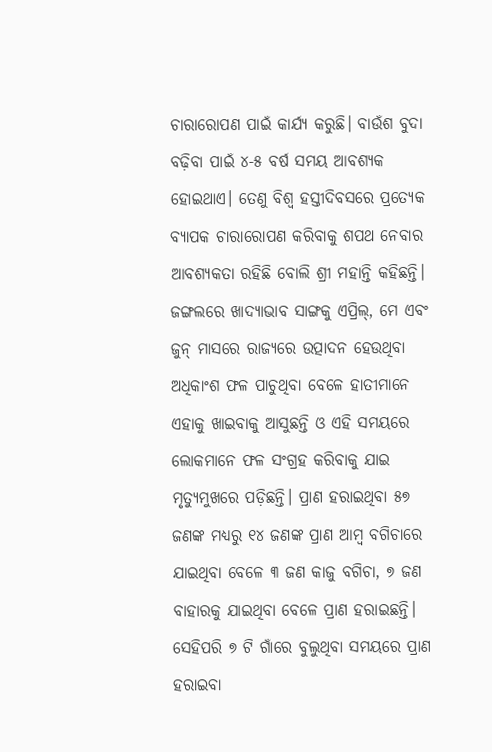ଚାରାରୋପଣ ପାଇଁ କାର୍ଯ୍ୟ କରୁଛି। ବାଉଁଶ ବୁଦା ବଢ଼ିବା ପାଇଁ ୪-୫ ବର୍ଷ ସମୟ ଆବଶ୍ୟକ ହୋଇଥାଏ। ତେଣୁ ବିଶ୍ୱ ହସ୍ତୀଦିବସରେ ପ୍ରତ୍ୟେକ ବ୍ୟାପକ ଚାରାରୋପଣ କରିବାକୁ ଶପଥ ନେବାର ଆବଶ୍ୟକତା ରହିଛି ବୋଲି ଶ୍ରୀ ମହାନ୍ତି କହିଛନ୍ତି। ଜଙ୍ଗଲରେ ଖାଦ୍ୟାଭାବ ସାଙ୍ଗକୁ ଏପ୍ରିଲ୍‌‌, ମେ ଏବଂ ଜୁନ୍‌‌ ମାସରେ ରାଜ୍ୟରେ ଉତ୍ପାଦନ ହେଉଥିବା ଅଧିକାଂଶ ଫଳ ପାଚୁଥିବା ବେଳେ ହାତୀମାନେ ଏହାକୁ ଖାଇବାକୁ ଆସୁଛନ୍ତି ଓ ଏହି ସମୟରେ ଲୋକମାନେ ଫଳ ସଂଗ୍ରହ କରିବାକୁ ଯାଇ ମୃତ୍ୟୁମୁଖରେ ପଡ଼ିଛନ୍ତି। ପ୍ରାଣ ହରାଇଥିବା ୫୭ ଜଣଙ୍କ ମଧ୍ୟରୁ ୧୪ ଜଣଙ୍କ ପ୍ରାଣ ଆମ୍ବ ବଗିଚାରେ ଯାଇଥିବା ବେଳେ ୩ ଜଣ କାଜୁ ବଗିଚା, ୭ ଜଣ ବାହାରକୁ ଯାଇଥିବା ବେଳେ ପ୍ରାଣ ହରାଇଛନ୍ତି। ସେହିପରି ୭ ଟି ଗାଁରେ ବୁଲୁଥିବା ସମୟରେ ପ୍ରାଣ ହରାଇବା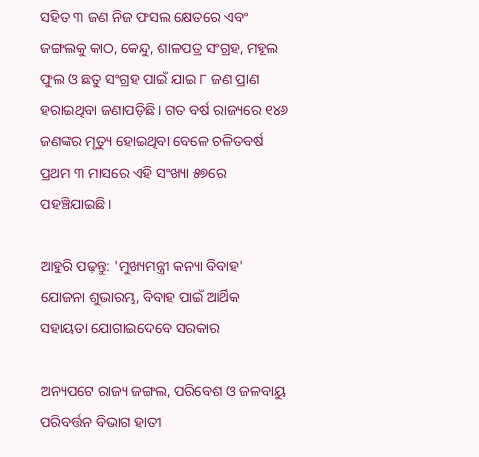ସହିତ ୩ ଜଣ ନିଜ ଫସଲ କ୍ଷେତରେ ଏବଂ ଜଙ୍ଗଲକୁ କାଠ, କେନ୍ଦୁ, ଶାଳପତ୍ର ସଂଗ୍ରହ, ମହୂଲ ଫୁଲ ଓ ଛତୁ ସଂଗ୍ରହ ପାଇଁ ଯାଇ ୮ ଜଣ ପ୍ରାଣ ହରାଇଥିବା ଜଣାପଡ଼ିଛି। ଗତ ବର୍ଷ ରାଜ୍ୟରେ ୧୪୬ ଜଣଙ୍କର ମୃତ୍ୟୁ ହୋଇଥିବା ବେଳେ ଚଳିତବର୍ଷ ପ୍ରଥମ ୩ ମାସରେ ଏହି ସଂଖ୍ୟା ୫୭ରେ ପହଞ୍ଚିଯାଇଛି।

ଆହୁରି ପଢ଼ନ୍ତୁ: 'ମୁଖ୍ୟମନ୍ତ୍ରୀ କନ୍ୟା ବିବାହ' ଯୋଜନା ଶୁଭାରମ୍ଭ, ବିବାହ ପାଇଁ ଆର୍ଥିକ ସହାୟତା ଯୋଗାଇଦେବେ ସରକାର

ଅନ୍ୟପଟେ ରାଜ୍ୟ ଜଙ୍ଗଲ, ପରିବେଶ ଓ ଜଳବାୟୁ ପରିବର୍ତ୍ତନ ବିଭାଗ ହାତୀ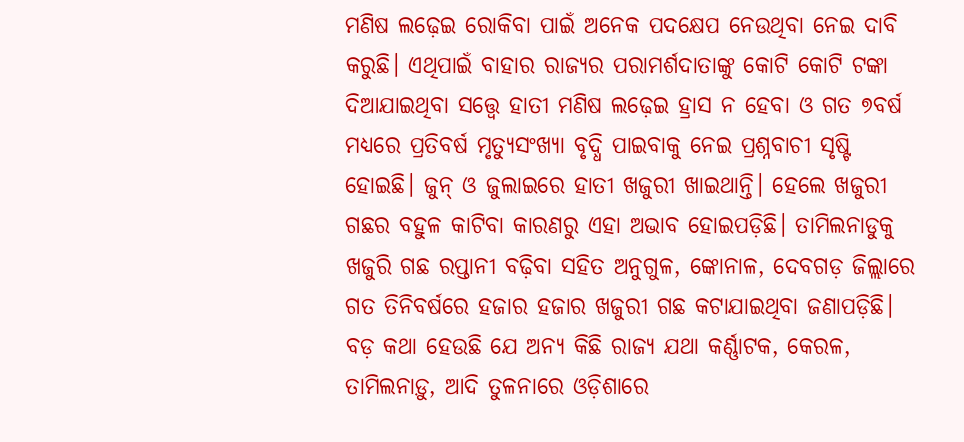ମଣିଷ ଲଢ଼େଇ ରୋକିବା ପାଇଁ ଅନେକ ପଦକ୍ଷେପ ନେଉଥିବା ନେଇ ଦାବି କରୁଛି। ଏଥିପାଇଁ ବାହାର ରାଜ୍ୟର ପରାମର୍ଶଦାତାଙ୍କୁ କୋଟି କୋଟି ଟଙ୍କା ଦିଆଯାଇଥିବା ସତ୍ତ୍ବେ ହାତୀ ମଣିଷ ଲଢ଼େଇ ହ୍ରାସ ନ ହେବା ଓ ଗତ ୭ବର୍ଷ ମଧ୍ୟରେ ପ୍ରତିବର୍ଷ ମୃତ୍ୟୁସଂଖ୍ୟା ବୃଦ୍ଧି ପାଇବାକୁ ନେଇ ପ୍ରଶ୍ନବାଚୀ ସୃଷ୍ଟି ହୋଇଛି। ଜୁନ୍‌‌ ଓ ଜୁଲାଇରେ ହାତୀ ଖଜୁରୀ ଖାଇଥାନ୍ତି। ହେଲେ ଖଜୁରୀ ଗଛର ବହୁଳ କାଟିବା କାରଣରୁ ଏହା ଅଭାବ ହୋଇପଡ଼ିଛି। ତାମିଲନାଡୁକୁ ଖଜୁରି ଗଛ ରପ୍ତାନୀ ବଢ଼ିବା ସହିତ ଅନୁଗୁଳ, ଙ୍କୋନାଳ, ଦେବଗଡ଼ ଜିଲ୍ଲାରେ ଗତ ତିନିବର୍ଷରେ ହଜାର ହଜାର ଖଜୁରୀ ଗଛ କଟାଯାଇଥିବା ଜଣାପଡ଼ିଛି। ବଡ଼ କଥା ହେଉଛି ଯେ ଅନ୍ୟ କିଛି ରାଜ୍ୟ ଯଥା କର୍ଣ୍ଣାଟକ, କେରଳ, ତାମିଲନାଡ଼ୁ, ଆଦି ତୁଳନାରେ ଓଡ଼ିଶାରେ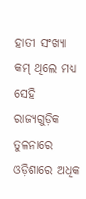ହାତୀ ସଂଖ୍ୟା କମ୍‌‌ ଥିଲେ ମଧ୍ୟ ସେହି ରାଜ୍ୟଗୁଡ଼ିକ ତୁଳନାରେ ଓଡ଼ିଶାରେ ଅଧିକ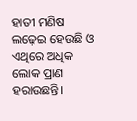ହାତୀ ମଣିଷ ଲଢ଼େଇ ହେଉଛି ଓ ଏଥିରେ ଅଧିକ ଲୋକ ପ୍ରାଣ ହରାଉଛନ୍ତି।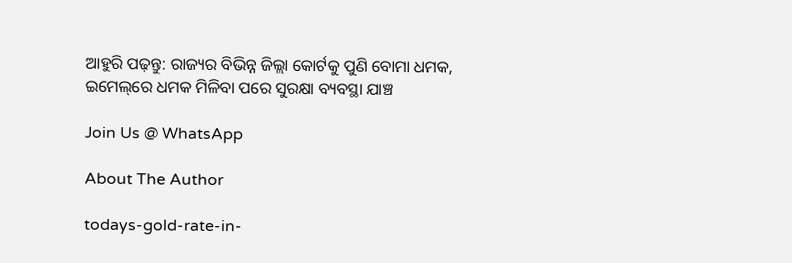ଆହୁରି ପଢ଼ନ୍ତୁ: ରାଜ୍ୟର ବିଭିନ୍ନ ଜିଲ୍ଲା କୋର୍ଟକୁ ପୁଣି ବୋମା ଧମକ, ଇମେଲ୍‌ରେ ଧମକ ମିଳିବା ପରେ ସୁରକ୍ଷା ବ୍ୟବସ୍ଥା ଯାଞ୍ଚ

Join Us @ WhatsApp

About The Author

todays-gold-rate-in-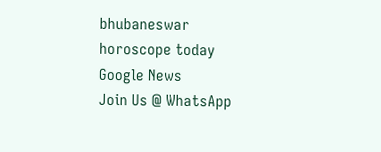bhubaneswar
horoscope today
Google News
Join Us @ WhatsApp